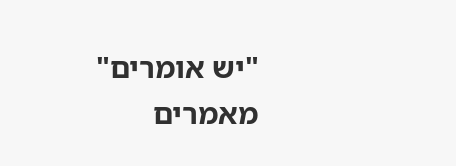"יש אומרים" מאמרים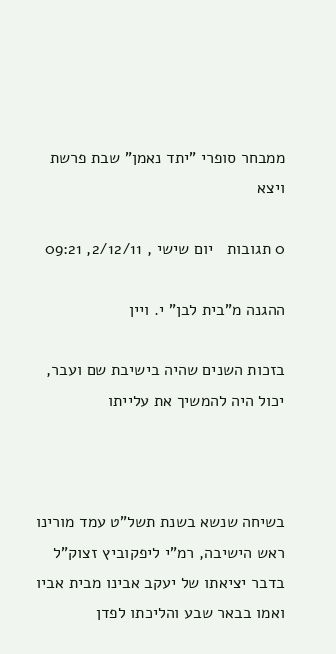ממבחר סופרי "יתד נאמן" שבת פרשת ויצא

0 תגובות   יום שישי , 2/12/11, 09:21

ההגנה מ"בית לבן" י. ויין

בזכות השנים שהיה בישיבת שם ועבר, יכול היה להמשיך את עלייתו



בשיחה שנשא בשנת תשל"ט עמד מורינו ראש הישיבה, רמ"י ליפקוביץ זצוק"ל בדבר יציאתו של יעקב אבינו מבית אביו ואמו בבאר שבע והליכתו לפדן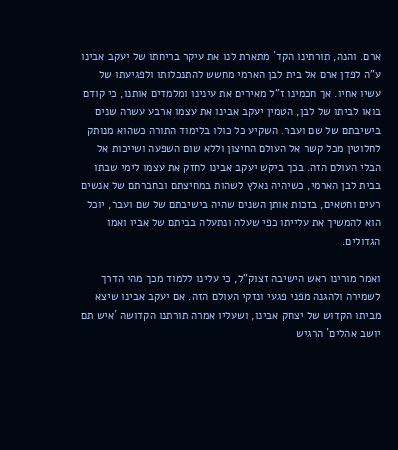ארם. והנה, תורתינו הקד´ מתארת לנו את עיקר בריחתו של יעקב אבינו ע"ה לפדן ארם אל בית לבן הארמי מחשש להתנכלותו ולפגיעתו של עשיו אחיו. אך חכמינו ז"ל מאירים את עינינו ומלמדים אותנו, כי קודם בואו לביתו של לבן, הטמין יעקב אבינו את עצמו ארבע עשרה שנים בישיבתם של שם ועבר. השקיע כל כולו בלימוד התורה כשהוא מנותק לחלוטין מכל קשר אל העולם החיצון וללא שום השפעה ושייכות אל הבלי העולם הזה. בכך ביקש יעקב אבינו לחזק את עצמו לימי שבתו בבית לבן הארמי, כשיהיה נאלץ לשהות במחיצתם ובחברתם של אנשים רעים וחטאים, בזכות אותן השנים שהיה בישיבתם של שם ועבר, יוכל הוא להמשיך את עלייתו כפי שעלה ונתעלה בביתם של אביו ואמו הגדולים.

ואמר מורינו ראש הישיבה זצוק"ל, כי עלינו ללמוד מכך מהי הדרך לשמירה ולהגנה מפני פגעי ונזקי העולם הזה. אם יעקב אבינו שיצא מביתו הקדוש של יצחק אבינו, ושעליו אמרה תורתנו הקדושה ´איש תם יושב אהלים´ הרגיש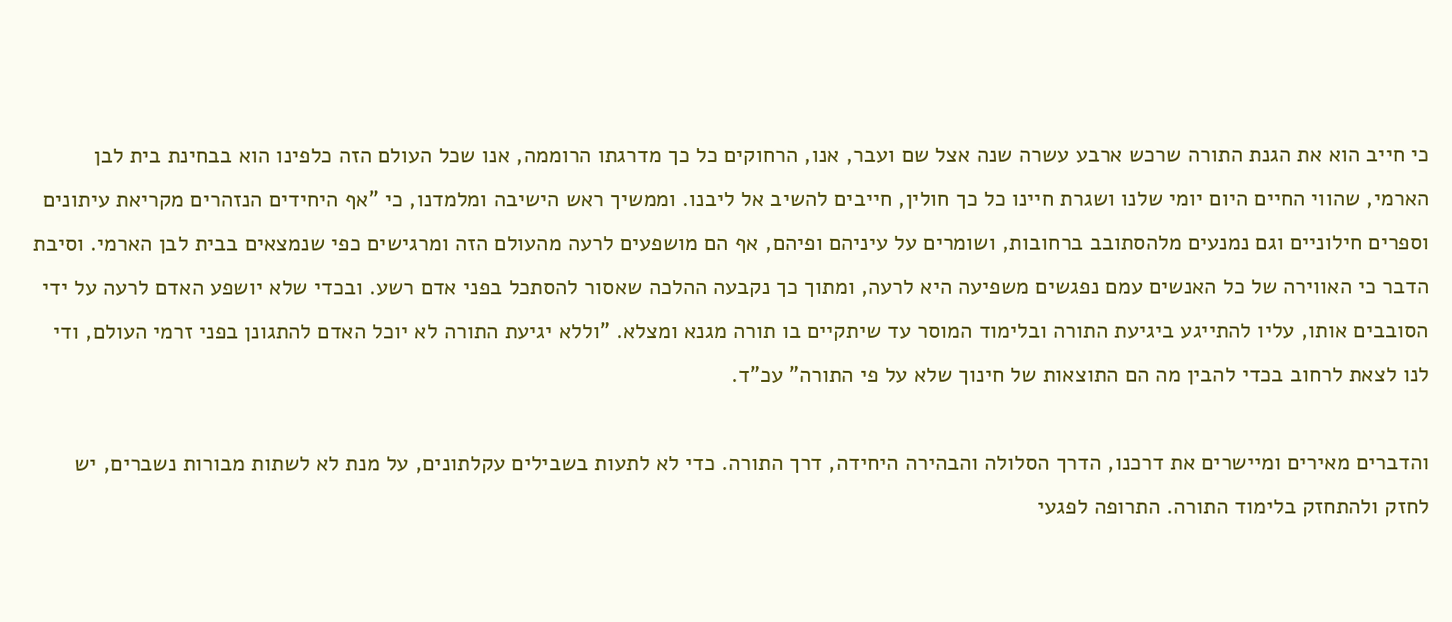כי חייב הוא את הגנת התורה שרכש ארבע עשרה שנה אצל שם ועבר, אנו, הרחוקים כל כך מדרגתו הרוממה, אנו שכל העולם הזה כלפינו הוא בבחינת בית לבן הארמי, שהווי החיים היום יומי שלנו ושגרת חיינו כל כך חולין, חייבים להשיב אל ליבנו. וממשיך ראש הישיבה ומלמדנו, כי "אף היחידים הנזהרים מקריאת עיתונים וספרים חילוניים וגם נמנעים מלהסתובב ברחובות, ושומרים על עיניהם ופיהם, אף הם מושפעים לרעה מהעולם הזה ומרגישים כפי שנמצאים בבית לבן הארמי. וסיבת הדבר כי האווירה של כל האנשים עמם נפגשים משפיעה היא לרעה, ומתוך כך נקבעה ההלכה שאסור להסתכל בפני אדם רשע. ובכדי שלא יושפע האדם לרעה על ידי הסובבים אותו, עליו להתייגע ביגיעת התורה ובלימוד המוסר עד שיתקיים בו תורה מגנא ומצלא. "וללא יגיעת התורה לא יוכל האדם להתגונן בפני זרמי העולם, ודי לנו לצאת לרחוב בכדי להבין מה הם התוצאות של חינוך שלא על פי התורה" עכ"ד.

והדברים מאירים ומיישרים את דרכנו, הדרך הסלולה והבהירה היחידה, דרך התורה. כדי לא לתעות בשבילים עקלתונים, על מנת לא לשתות מבורות נשברים, יש לחזק ולהתחזק בלימוד התורה. התרופה לפגעי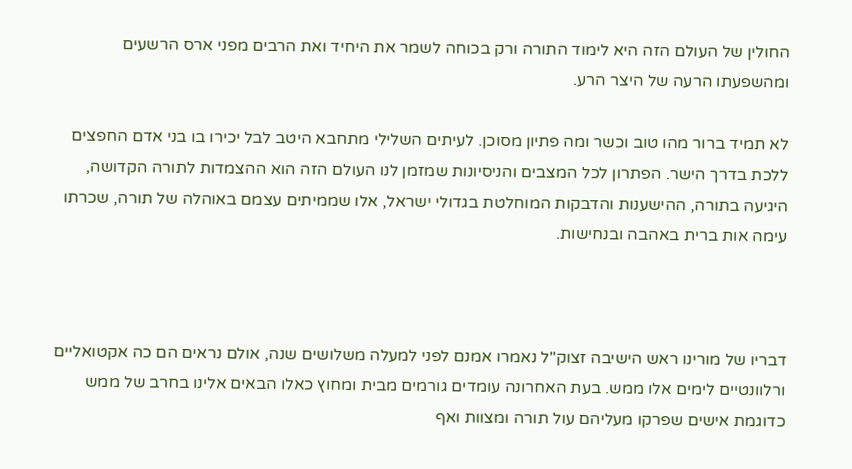החולין של העולם הזה היא לימוד התורה ורק בכוחה לשמר את היחיד ואת הרבים מפני ארס הרשעים ומהשפעתו הרעה של היצר הרע.

לא תמיד ברור מהו טוב וכשר ומה פתיון מסוכן. לעיתים השלילי מתחבא היטב לבל יכירו בו בני אדם החפצים ללכת בדרך הישר. הפתרון לכל המצבים והניסיונות שמזמן לנו העולם הזה הוא ההצמדות לתורה הקדושה, היגיעה בתורה, ההישענות והדבקות המוחלטת בגדולי ישראל, אלו שממיתים עצמם באוהלה של תורה, שכרתו עימה אות ברית באהבה ובנחישות.



דבריו של מורינו ראש הישיבה זצוק"ל נאמרו אמנם לפני למעלה משלושים שנה, אולם נראים הם כה אקטואליים ורלוונטיים לימים אלו ממש. בעת האחרונה עומדים גורמים מבית ומחוץ כאלו הבאים אלינו בחרב של ממש כדוגמת אישים שפרקו מעליהם עול תורה ומצוות ואף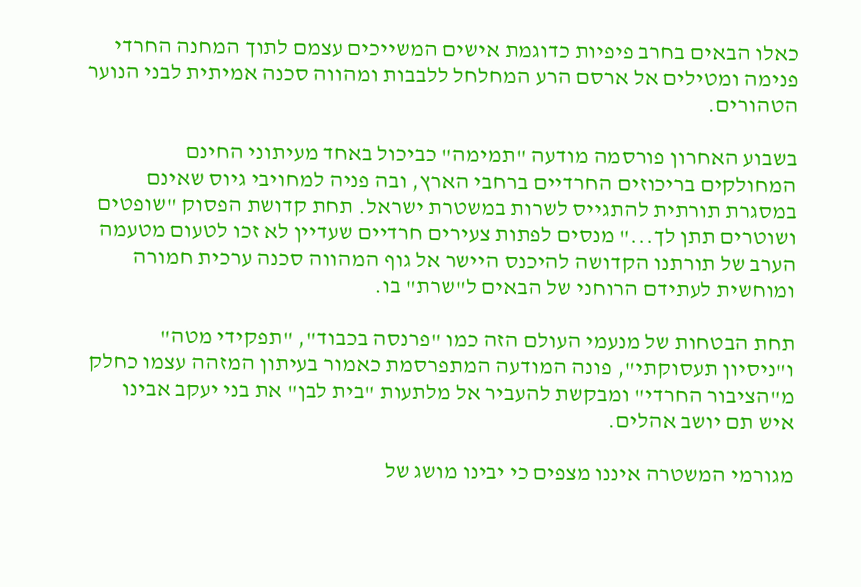כאלו הבאים בחרב פיפיות כדוגמת אישים המשייכים עצמם לתוך המחנה החרדי פנימה ומטילים אל ארסם הרע המחלחל ללבבות ומהווה סכנה אמיתית לבני הנוער הטהורים.

בשבוע האחרון פורסמה מודעה "תמימה" כביכול באחד מעיתוני החינם המחולקים בריכוזים החרדיים ברחבי הארץ, ובה פניה למחויבי גיוס שאינם במסגרת תורתית להתגייס לשרות במשטרת ישראל. תחת קדושת הפסוק "שופטים ושוטרים תתן לך..." מנסים לפתות צעירים חרדיים שעדיין לא זכו לטעום מטעמה הערב של תורתנו הקדושה להיכנס היישר אל גוף המהווה סכנה ערכית חמורה ומוחשית לעתידם הרוחני של הבאים ל"שרת" בו.

תחת הבטחות של מנעמי העולם הזה כמו "פרנסה בכבוד", "תפקידי מטה" ו"ניסיון תעסוקתי", פונה המודעה המתפרסמת כאמור בעיתון המזהה עצמו כחלק מ"הציבור החרדי" ומבקשת להעביר אל מלתעות "בית לבן" את בני יעקב אבינו איש תם יושב אהלים.

מגורמי המשטרה איננו מצפים כי יבינו מושג של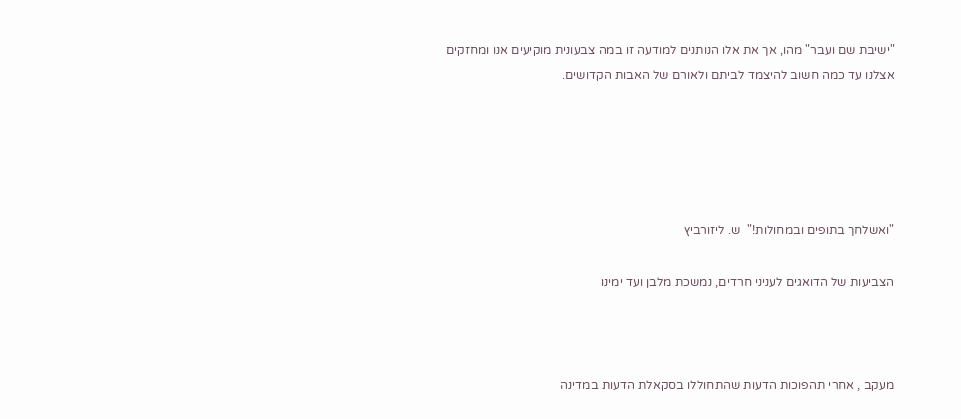"ישיבת שם ועבר" מהו, אך את אלו הנותנים למודעה זו במה צבעונית מוקיעים אנו ומחזקים אצלנו עד כמה חשוב להיצמד לביתם ולאורם של האבות הקדושים.





"ואשלחך בתופים ובמחולות!"  ש. ליזורביץ

הצביעות של הדואגים לעניני חרדים, נמשכת מלבן ועד ימינו



מעקב , אחרי תהפוכות הדעות שהתחוללו בסקאלת הדעות במדינה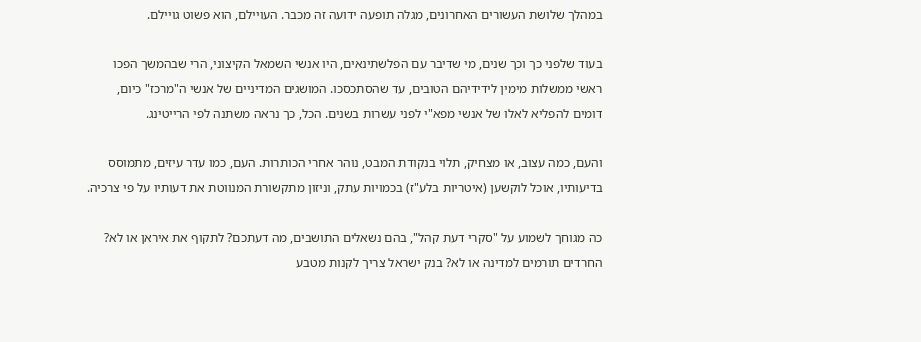במהלך שלושת העשורים האחרונים, מגלה תופעה ידועה זה מכבר. העויילם, הוא פשוט גויילם.

בעוד שלפני כך וכך שנים, מי שדיבר עם הפלשתינאים, היו אנשי השמאל הקיצוני, הרי שבהמשך הפכו ראשי ממשלות מימין לידידיהם הטובים, עד שהסתכסכו. המושגים המדיניים של אנשי ה"מרכז" כיום, דומים להפליא לאלו של אנשי מפא"י לפני עשרות בשנים. הכל, כך נראה משתנה לפי הרייטינג.

והעם, כמה עצוב, או מצחיק, תלוי בנקודת המבט, נוהר אחרי הכותרות. העם, כמו עדר עיזים, מתמוסס בדיעותיו, אוכל לוקשען (איטריות בלע"ז) בכמויות עתק, וניזון מתקשורת המנווטת את דעותיו על פי צרכיה.

כה מגוחך לשמוע על "סקרי דעת קהל", בהם נשאלים התושבים, מה דעתכם? לתקוף את איראן או לא? החרדים תורמים למדינה או לא? בנק ישראל צריך לקנות מטבע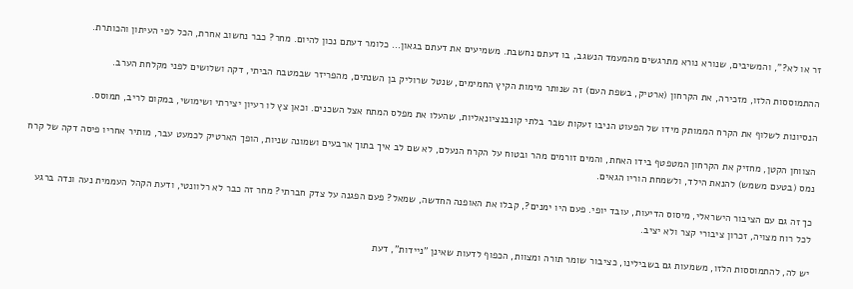זר או לא?", והמשיבים, שנורא נורא מתרגשים מהמעמד הנשגב, בו דעתם נחשבת. משמיעים את דעתם בגאון... כלומר דעתם נכון להיום. מחר? כבר נחשוב אחרת, הכל לפי העיתון והכותרת.

ההתמוססות הלזו, מזכירה, את הקרחון (ארטיק, בשפת העם) זה שנותר מימות הקיץ החמימים, שנטל שרוליק בן השנתים, מהפריזר שבמטבח הביתי, דקה ושלושים לפני מקלחת הערב.

הנסיונות לשלוף את הקרח הממותק מידו של הפעוט הניבו זעקות שבר בלתי קונבנציונאליות, שהעלו את מפלס המתח אצל השכנים. וכאן צץ לו רעיון יצירתי ושימושי, במקום לריב, תמוסס.

הצווחן הקטן, מחזיק את הקרחון המטפטף בידו האחת, והמים זורמים מהר ובטוח על הקרח הנעלם, לא שם לב איך בתוך ארבעים ושמונה שניות, הופך הארטיק לכמעט עבר, מותיר אחריו פיסה דקה של קרח נמס (בטעם משמש) להנאת הילד, ולשמחת הוריו הגאים.

כך זה גם עם הציבור הישראלי, מיסוס הדיעות, עובד יופי. פעם היו ימנים?, קבלו את האופנה החדשה, שמאל? פעם הפגנה על צדק חברתי? מחר זה כבר לא רלוונטי, ודעת הקהל העממית נעה ונדה ברגע לכל רוח מצויה, זכרון ציבורי קצר ולא יציב.

יש לה, להתמוססות הלזו, משמעות גם בשבילינו, כציבור שומר תורה ומצוות, הכפוף לדעות שאינן "ניידות", דעת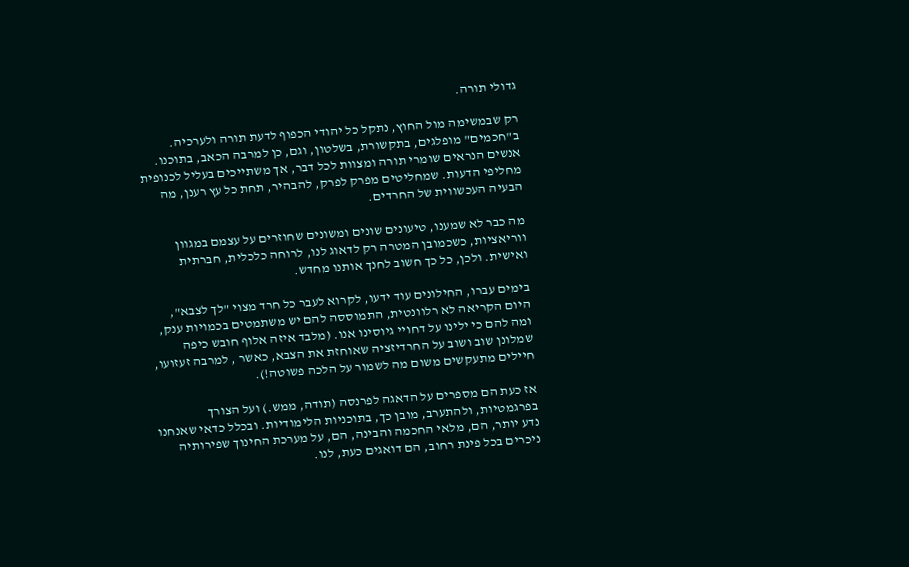גדולי תורה.

רק שבמשימה מול החוץ, נתקל כל יהודי הכפוף לדעת תורה ולערכיה. ב"חכמים" מופלגים, בתקשורת, בשלטון, וגם, כן למרבה הכאב, בתוכנו. אנשים הנראים שומרי תורה ומצוות לכל דבר, אך משתייכים בעליל לכנופית מחליפי הדעות. שמחליטים מפרק לפרק, להבהיר, תחת כל עץ רענן, מה הבעיה העכשווית של החרדים.

מה כבר לא שמענו, טיעונים שונים ומשונים שחוזרים על עצמם במגוון ווריאציות, כשכמובן המטרה רק לדאוג לנו, לרוחה כלכלית, חברתית ואישית. ולכן, כל כך חשוב לחנך אותנו מחדש.

בימים עברו, החילונים עוד ידעו, לקרוא לעבר כל חרד מצוי "לך לצבא", היום הקריאה לא רלוונטית, התמוססה להם יש משתמטים בכמויות ענק, ומה להם כי ילינו על דחויי גיוסינו אנו. (מלבד איזה אלוף חובש כיפה שמלונן שוב ושוב על החרדיזציה שאוחזת את הצבא, כאשר , למרבה זעזועו, חיילים מתעקשים משום מה לשמור על הלכה פשוטה!).

אז כעת הם מספרים על הדאגה לפרנסה (תודה, ממש.) ועל הצורך בפרגמטיות, ולהתערב, מובן כך, בתוכניות הלימודיות. ובכלל כדאי שאנחנו נדע יותר, הם, מלאי החכמה והבינה, הם, על מערכת החינוך שפירותיה ניכרים בכל פינת רחוב, הם דואגים כעת, לנו.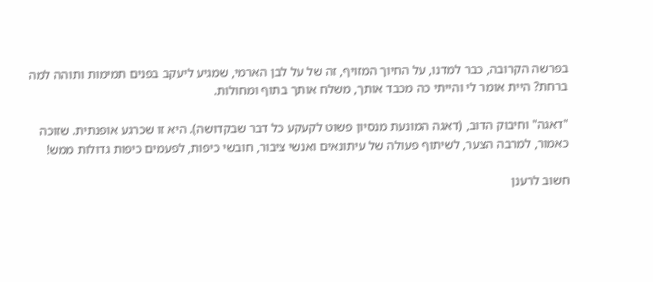בפרשה הקרובה, כבר למדנו, על החיוך המזויף, זה של על לבן הארמי, שמגיע ליעקב בפנים תמימות ותוהה למה ברחת? היית אומר לי והייתי כה מכבד אותך, משלח אותך בתוף ומחולות.

"דאגה" וחיבוק הדוב, (דאגה המונעת מנסיון פשוט לקעקע כל דבר שבקדושה). היא זו שכרגע אופנתית. שזוכה כאמור, למרבה הצער, לשיתוף פעולה של עיתונאים ואנשי ציבור, חובשי כיפות, לפעמים כיפות גדולות ממש!

חשוב לרענן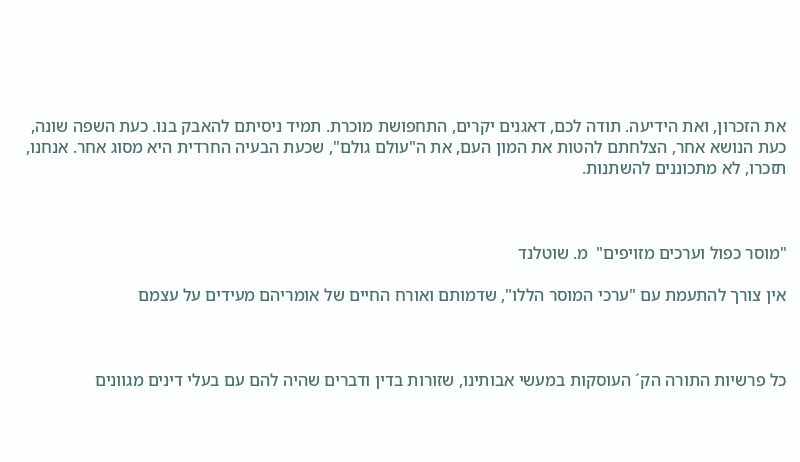את הזכרון, ואת הידיעה. תודה לכם, דאגנים יקרים, התחפושת מוכרת. תמיד ניסיתם להאבק בנו. כעת השפה שונה, כעת הנושא אחר, הצלחתם להטות את המון העם, את ה"עולם גולם", שכעת הבעיה החרדית היא מסוג אחר. אנחנו, תזכרו, לא מתכוננים להשתנות.



"מוסר כפול וערכים מזויפים"  מ. שוטלנד

אין צורך להתעמת עם "ערכי המוסר הללו", שדמותם ואורח החיים של אומריהם מעידים על עצמם



כל פרשיות התורה הק´ העוסקות במעשי אבותינו, שזורות בדין ודברים שהיה להם עם בעלי דינים מגוונים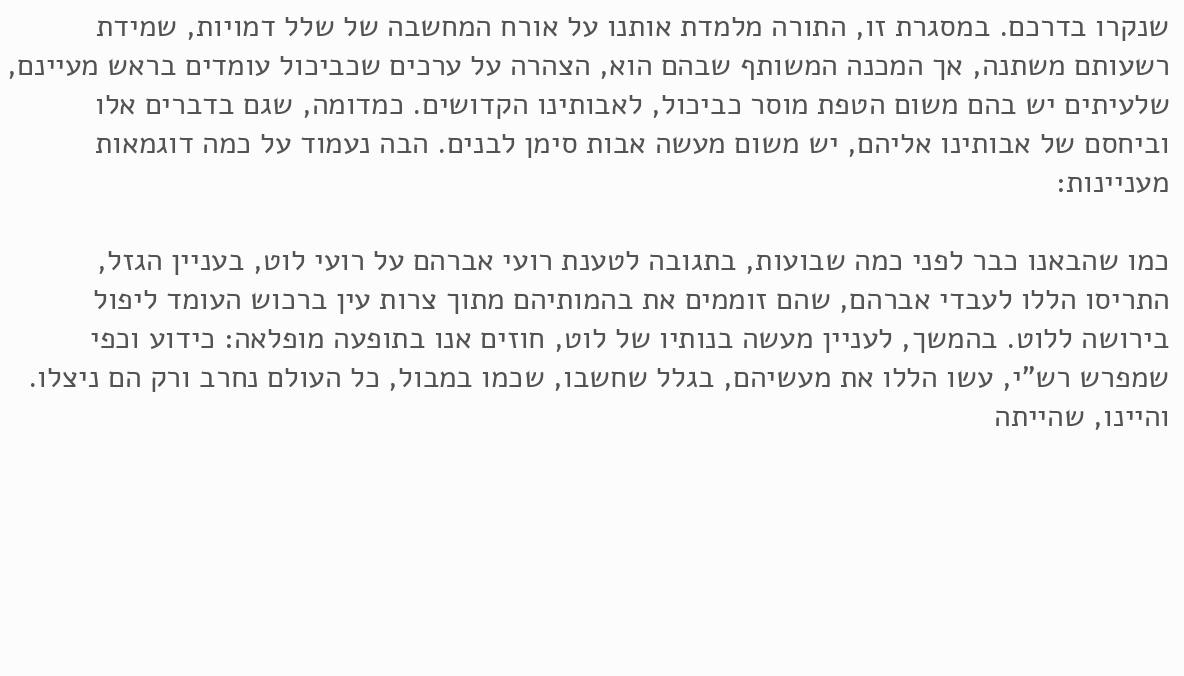שנקרו בדרכם. במסגרת זו, התורה מלמדת אותנו על אורח המחשבה של שלל דמויות, שמידת רשעותם משתנה, אך המכנה המשותף שבהם הוא, הצהרה על ערכים שכביכול עומדים בראש מעיינם, שלעיתים יש בהם משום הטפת מוסר כביכול, לאבותינו הקדושים. כמדומה, שגם בדברים אלו וביחסם של אבותינו אליהם, יש משום מעשה אבות סימן לבנים. הבה נעמוד על כמה דוגמאות מעניינות:

כמו שהבאנו כבר לפני כמה שבועות, בתגובה לטענת רועי אברהם על רועי לוט, בעניין הגזל, התריסו הללו לעבדי אברהם, שהם זוממים את בהמותיהם מתוך צרות עין ברכוש העומד ליפול בירושה ללוט. בהמשך, לעניין מעשה בנותיו של לוט, חוזים אנו בתופעה מופלאה: כידוע וכפי שמפרש רש"י, עשו הללו את מעשיהם, בגלל שחשבו, שכמו במבול, כל העולם נחרב ורק הם ניצלו. והיינו, שהייתה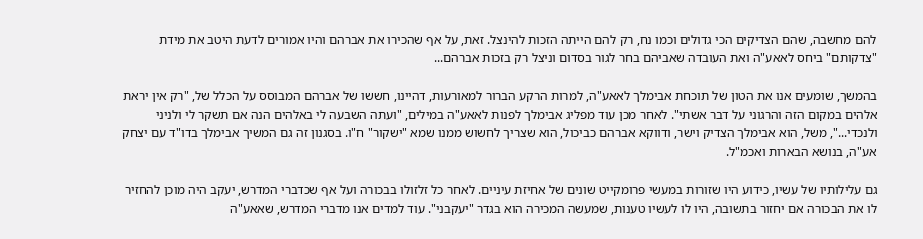להם מחשבה, שהם הצדיקים הכי גדולים וכמו נח, רק להם הייתה הזכות להינצל. זאת, על אף שהכירו את אברהם והיו אמורים לדעת היטב את מידת "צדקותם" ביחס לאאע"ה ואת העובדה שאביהם בחר לגור בסדום וניצל רק בזכות אברהם...

בהמשך, שומעים אנו את הטון של תוכחת אבימלך לאאע"ה, למרות הרקע הברור למאורעות, דהיינו, חששו של אברהם המבוסס על הכלל של, "רק אין יראת אלהים במקום הזה והרגוני על דבר אשתי". לאחר מכן עוד מפליג אבימלך לפנות לאאע"ה במילים, "ועתה השבעה לי באלהים הנה אם תשקר לי ולניני ולנכדי...", משל, הוא אבימלך הצדיק וישר, ודווקא אברהם כביכול, הוא שצריך לחשוש ממנו שמא "ישקור" ח"ו. בסגנון זה גם המשיך אבימלך בדו"ד עם יצחק אע"ה, בנושא הבארות ואכמ"ל.

גם עלילותיו של עשיו, כידוע היו שזורות במעשי פרומקייט שונים של אחיזת עיניים. לאחר כל זלזולו בבכורה ועל אף שכדברי המדרש, יעקב היה מוכן להחזיר לו את הבכורה אם יחזור בתשובה, היו לו לעשיו טענות, שמעשה המכירה הוא בגדר "יעקבני". עוד למדים אנו מדברי המדרש, שאאע"ה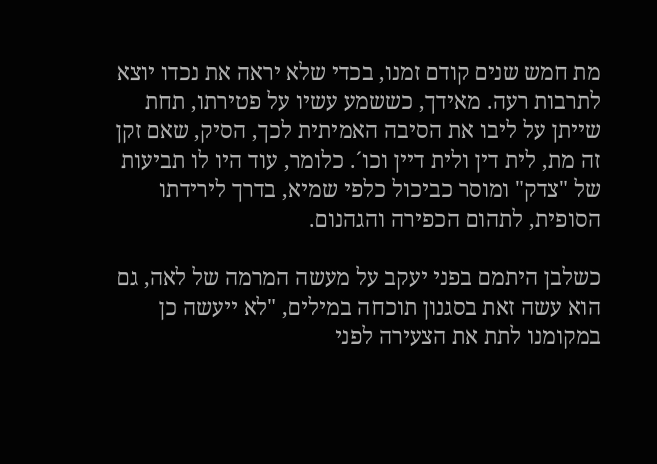מת חמש שנים קודם זמנו, בכדי שלא יראה את נכדו יוצא לתרבות רעה. מאידך, כששמע עשיו על פטירתו, תחת שייתן על ליבו את הסיבה האמיתית לכך, הסיק, שאם זקן זה מת, לית דין ולית דיין וכו´. כלומר, עוד היו לו תביעות של "צדק" ומוסר כביכול כלפי שמיא, בדרך לירידתו הסופית, לתהום הכפירה והגהנום.

כשלבן היתמם בפני יעקב על מעשה המרמה של לאה, גם הוא עשה זאת בסגנון תוכחה במילים, "לא ייעשה כן במקומנו לתת את הצעירה לפני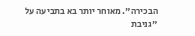הבכירה". מאוחר יותר בא בתביעה על "גניבת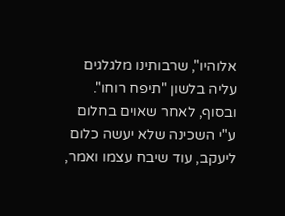אלוהיו", שרבותינו מלגלגים עליה בלשון "תיפח רוחו". ובסוף, לאחר שאוים בחלום ע"י השכינה שלא יעשה כלום ליעקב, עוד שיבח עצמו ואמר,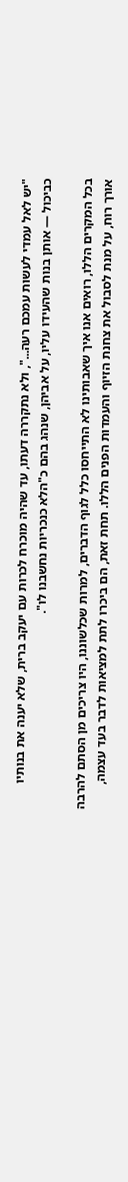"יש לאל עמדי לעשות עמכם רעה...", ולא נתקררה דעתו, עד שהיה מוכרח לכרות עם יעקב ברית, שלא יענה את בנותיו כביכול — אותן בנות שהעידו עליו, על אביהן, שנהג בהם כ"הלא כנכריות נחשבנו לו".

בכל המקרים הללו, רואים אנו איך שאבותינו לא התייחסו כלל לגוף הדברים, למרות שכלשוננו, היו צריכים מן הסתם להרבה אורך רוח, על מנת לסבול את צחנת הזיוף והעמדות הפנים הללו. תחת זאת, הם ביכרו לתת למציאות לדבר בעד עצמה,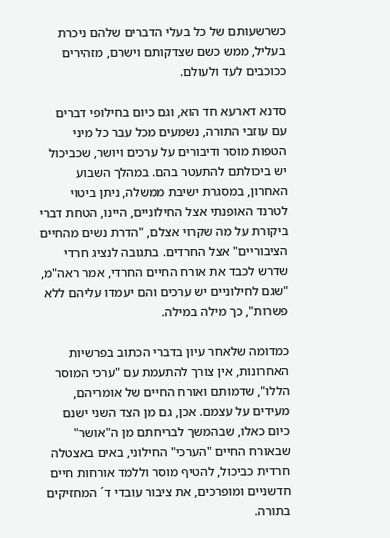כשרשעותם של כל בעלי הדברים שלהם ניכרת בעליל, ממש כשם שצדקותם וישרם, מזהירים ככוכבים לעד ולעולם.

סדנא דארעא חד הוא, וגם כיום בחילופי דברים עם עוזבי התורה, נשמעים מכל עבר כל מיני הטפות מוסר ודיבורים על ערכים ויושר, שכביכול יש ביכולתם להתעטר בהם. במהלך השבוע האחרון, במסגרת ישיבת ממשלה, ניתן ביטוי לטרנד האופנתי אצל החילוניים, היינו, הטחת דברי ביקורת על מה שקרוי אצלם, "הדרת נשים מהחיים הציבוריים" אצל החרדים. בתגובה לנציג חרדי שדרש לכבד את אורח החיים החרדי, אמר ראה"מ, "שגם לחילוניים יש ערכים והם יעמדו עליהם ללא פשרות", כך מילה במילה.

כמדומה שלאחר עיון בדברי הכתוב בפרשיות האחרונות, אין צורך להתעמת עם "ערכי המוסר הללו", שדמותם ואורח החיים של אומריהם, מעידים על עצמם. אכן, גם מן הצד השני ישנם כיום כאלו, שבהמשך לבריחתם מן ה"אושר" שבאורח החיים "הערכי" החילוני, באים באצטלה חרדית כביכול, להטיף מוסר וללמד אורחות חיים חדשניים ומופרכים, את ציבור עובדי ד´ המחזיקים בתורה.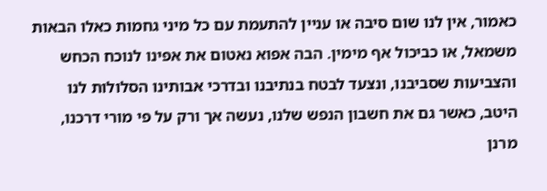כאמור, אין לנו שום סיבה או עניין להתעמת עם כל מיני גחמות כאלו הבאות משמאל, או כביכול אף מימין. הבה אפוא נאטום את אפינו לנוכח הכחש והצביעות שסביבנו, ונצעד לבטח בנתיבנו ובדרכי אבותינו הסלולות לנו היטב, כאשר גם את חשבון הנפש שלנו, נעשה אך ורק על פי מורי דרכנו, מרנן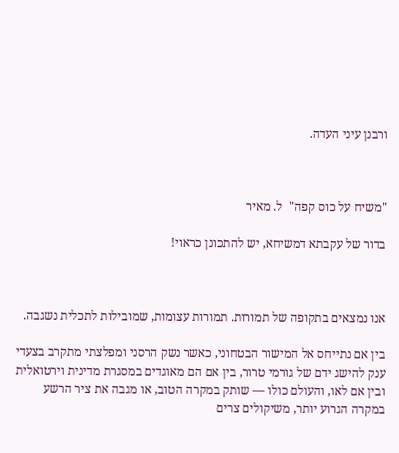ורבנן עיני העדה.



"משיח על כוס קפה"  ל. מאיר

בדור של עקבתא דמשיחא, יש להתכונן כראוי!



אנו נמצאים בתקופה של תמורות. תמורות עצומות, שמובילות לתכלית נשגבה.

בין אם נתייחס אל המישור הבטחוני, כאשר נשק הרסני ומפלצתי מתקרב בצעדי ענק להישג ידם של גורמי טרור, בין אם הם מאוגדים במסגרת מדינית וירטואלית ובין אם לאו, והעולם כולו — שותק במקרה הטוב, או מגבה את ציר הרשע במקרה הגרוע יותר, משיקולים צרים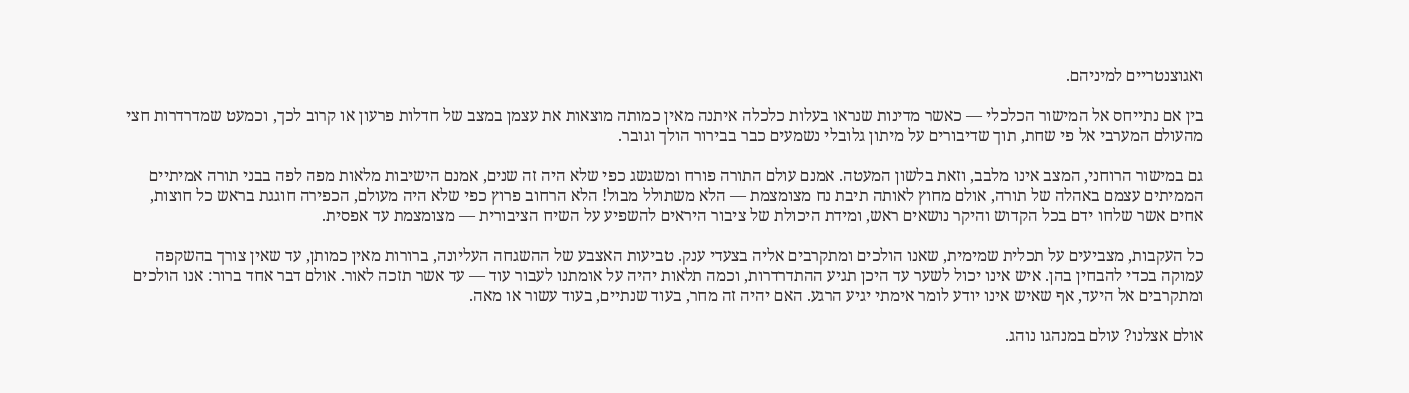ואגוצנטריים למיניהם.

בין אם נתייחס אל המישור הכלכלי — כאשר מדינות שנראו בעלות כלכלה איתנה מאין כמותה מוצאות את עצמן במצב של חדלות פרעון או קרוב לכך, וכמעט שמדרדרות חצי מהעולם המערבי אל פי שחת, תוך שדיבורים על מיתון גלובלי נשמעים כבר בבירור הולך וגובר.

גם במישור הרוחני, המצב אינו מלבב, וזאת בלשון המעטה. אמנם עולם התורה פורח ומשגשג כפי שלא היה זה שנים, אמנם הישיבות מלאות מפה לפה בבני תורה אמיתיים הממיתים עצמם באהלה של תורה, אולם מחוץ לאותה תיבת נח מצומצמת — הלא משתולל מבול! הלא הרחוב פרוץ כפי שלא היה מעולם, הכפירה חוגגת בראש כל חוצות, אחים אשר שלחו ידם בכל הקדוש והיקר נושאים ראש, ומידת היכולת של ציבור היראים להשפיע על השיח הציבורית — מצומצמת עד אפסית.

כל העקבות, מצביעים על תכלית שמימית, שאנו הולכים ומתקרבים אליה בצעדי ענק. טביעות האצבע של ההשגחה העליונה, ברורות מאין כמותן, עד שאין צורך בהשקפה עמוקה בכדי להבחין בהן. איש אינו יכול לשער עד היכן תגיע ההתדרדרות, וכמה תלאות יהיה על אומתנו לעבור עוד — עד אשר תזכה לאור. אולם דבר אחד ברור: אנו הולכים ומתקרבים אל היעד, אף שאיש אינו יודע לומר אימתי יגיע הרגע. האם יהיה זה מחר, בעוד שנתיים, בעוד עשור או מאה.

אולם אצלנו? עולם במנהגו נוהג.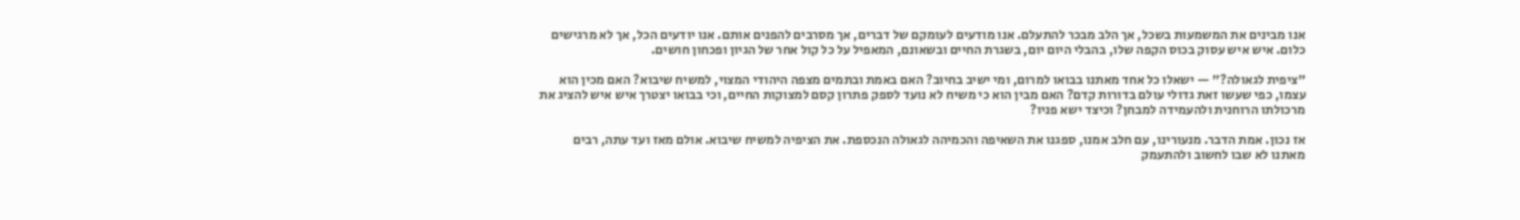אנו מבינים את המשמעות בשכל, אך הלב מבכר להתעלם. אנו מודעים לעומקם של דברים, אך מסרבים להפנים אותם. אנו יודעים הכל, אך לא מרגישים כלום. איש איש עסוק בכוס הקפה שלו, בהבלי היום יום, בשגרת החיים ובשאונם, המאפיל על כל קול אחר של הגיון ופכחון חושים.

"ציפית לגאולה?" — ישאלו כל אחד מאתנו בבואו למרום, ומי ישיב בחיוב? האם באמת ובתמים מצפה היהודי המצוי, למשיח שיבוא? האם מכין הוא עצמו, כפי שעשו זאת גדולי עולם בדורות קדם? האם מבין הוא כי משיח לא נועד לספק פתרון קסם למצוקות החיים, וכי בבואו יצטרך איש איש להציג את מרכולתו הרוחנית ולהעמידה למבחן? וכיצד ישא פניו?

אז נכון. אמת הדבר. מנעורינו, עם חלב אמנו, ספגנו את השאיפה והכמיהה לגאולה הנכספת. את הציפיה למשיח שיבוא. אולם מאז ועד עתה, רבים מאתנו לא שבו לחשוב ולהתעמק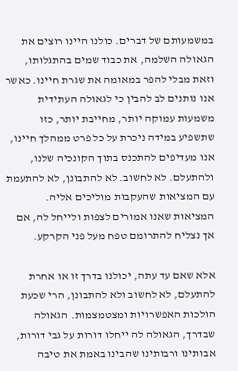במשמעותם של דברים. כולנו היינו רוצים את הגאולה השלמה, את כבוד שמים בהתגלותו, וזאת מבלי להפר במאומה את שגרת חיינו. כאשר אנו נותנים לב להבין כי לגאולה העתידית משמעות עמוקה יותר, מחייבת יותר, כזו שתשפיע במידה ניכרת על כל פרט ממהלך חיינו, אנו מעדיפים להתכנס בתוך הקונכיה שלנו, ולהתעלם. לא לחשוב. לא להתבונן, לא להתעמת עם המציאות שהעקבות מוליכים אליה. המציאות שאנו אמורים לצפות ולייחל לה, אם אך נצליח להתרומם טפח מעל פני הקרקע.

אלא שאם עד עתה, יכולנו בדרך זו או אחרת להתעלם, לא לחשוב ולא להתבונן, הרי שכעת הולכות האפשרויות ומצטמצמות. הגאולה שבדרך, הגאולה לה ייחלו דורות על גבי דורות, אבותינו ורבותינו שהבינו באמת את טיבה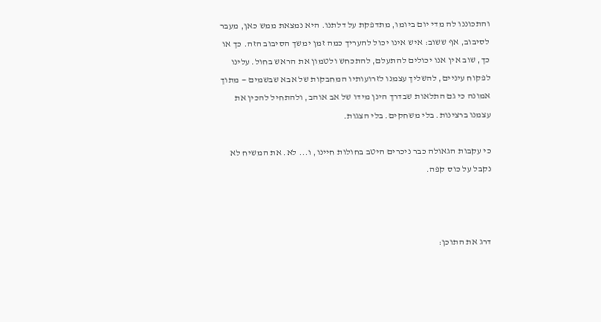והתכוננו לה מדי יום ביומו, מתדפקת על דלתנו. היא נמצאת ממש כאן, מעבר לסיבוב, אף ששוב: איש אינו יכול להעריך כמה זמן ימשך הסיבוב הזה. כך או כך, שוב אין אנו יכולים להתעלם, להתכחש ולטמון את הראש בחול. עלינו לפקוח עיניים, להשליך עצמנו לזרועותיו המחבקות של אבא שבשמים — מתוך אמונה כי גם התלאות שבדרך הינן מידו של אב אוהב, ולהתחיל להכין את עצמנו ברצינות. בלי משחקים. בלי הצגות.

כי עקבות הגאולה כבר ניכרים היטב בחולות חיינו, ו... לא. את המשיח לא נקבל על כוס קפה.



דרג את התוכן: